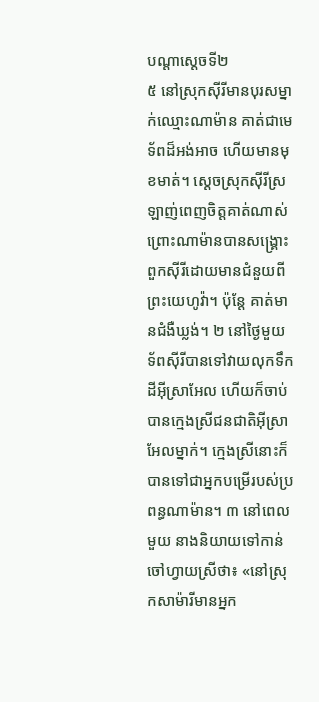បណ្ដាស្ដេចទី២
៥ នៅស្រុកស៊ីរីមានបុរសម្នាក់ឈ្មោះណាម៉ាន គាត់ជាមេទ័ពដ៏អង់អាច ហើយមានមុខមាត់។ ស្ដេចស្រុកស៊ីរីស្រឡាញ់ពេញចិត្តគាត់ណាស់ ព្រោះណាម៉ានបានសង្គ្រោះពួកស៊ីរីដោយមានជំនួយពីព្រះយេហូវ៉ា។ ប៉ុន្តែ គាត់មានជំងឺឃ្លង់។ ២ នៅថ្ងៃមួយ ទ័ពស៊ីរីបានទៅវាយលុកទឹកដីអ៊ីស្រាអែល ហើយក៏ចាប់បានក្មេងស្រីជនជាតិអ៊ីស្រាអែលម្នាក់។ ក្មេងស្រីនោះក៏បានទៅជាអ្នកបម្រើរបស់ប្រពន្ធណាម៉ាន។ ៣ នៅពេលមួយ នាងនិយាយទៅកាន់ចៅហ្វាយស្រីថា៖ «នៅស្រុកសាម៉ារីមានអ្នក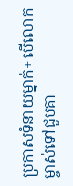ប្រកាសទំនាយម្នាក់+ បើលោកម្ចាស់ទៅជួបគា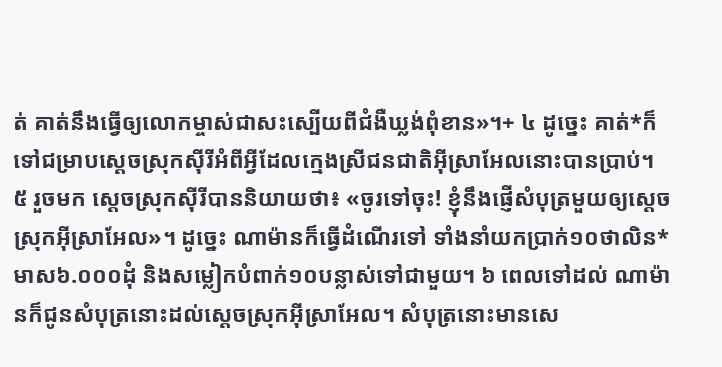ត់ គាត់នឹងធ្វើឲ្យលោកម្ចាស់ជាសះស្បើយពីជំងឺឃ្លង់ពុំខាន»។+ ៤ ដូច្នេះ គាត់*ក៏ទៅជម្រាបស្ដេចស្រុកស៊ីរីអំពីអ្វីដែលក្មេងស្រីជនជាតិអ៊ីស្រាអែលនោះបានប្រាប់។
៥ រួចមក ស្ដេចស្រុកស៊ីរីបាននិយាយថា៖ «ចូរទៅចុះ! ខ្ញុំនឹងផ្ញើសំបុត្រមួយឲ្យស្ដេចស្រុកអ៊ីស្រាអែល»។ ដូច្នេះ ណាម៉ានក៏ធ្វើដំណើរទៅ ទាំងនាំយកប្រាក់១០ថាលិន* មាស៦.០០០ដុំ និងសម្លៀកបំពាក់១០បន្លាស់ទៅជាមួយ។ ៦ ពេលទៅដល់ ណាម៉ានក៏ជូនសំបុត្រនោះដល់ស្ដេចស្រុកអ៊ីស្រាអែល។ សំបុត្រនោះមានសេ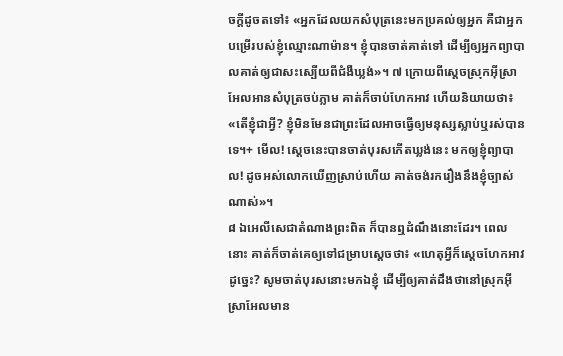ចក្ដីដូចតទៅ៖ «អ្នកដែលយកសំបុត្រនេះមកប្រគល់ឲ្យអ្នក គឺជាអ្នកបម្រើរបស់ខ្ញុំឈ្មោះណាម៉ាន។ ខ្ញុំបានចាត់គាត់ទៅ ដើម្បីឲ្យអ្នកព្យាបាលគាត់ឲ្យជាសះស្បើយពីជំងឺឃ្លង់»។ ៧ ក្រោយពីស្ដេចស្រុកអ៊ីស្រាអែលអានសំបុត្រចប់ភ្លាម គាត់ក៏ចាប់ហែកអាវ ហើយនិយាយថា៖ «តើខ្ញុំជាអ្វី? ខ្ញុំមិនមែនជាព្រះដែលអាចធ្វើឲ្យមនុស្សស្លាប់ឬរស់បានទេ។+ មើល! ស្ដេចនេះបានចាត់បុរសកើតឃ្លង់នេះ មកឲ្យខ្ញុំព្យាបាល! ដូចអស់លោកឃើញស្រាប់ហើយ គាត់ចង់រករឿងនឹងខ្ញុំច្បាស់ណាស់»។
៨ ឯអេលីសេជាតំណាងព្រះពិត ក៏បានឮដំណឹងនោះដែរ។ ពេលនោះ គាត់ក៏ចាត់គេឲ្យទៅជម្រាបស្ដេចថា៖ «ហេតុអ្វីក៏ស្ដេចហែកអាវដូច្នេះ? សូមចាត់បុរសនោះមកឯខ្ញុំ ដើម្បីឲ្យគាត់ដឹងថានៅស្រុកអ៊ីស្រាអែលមាន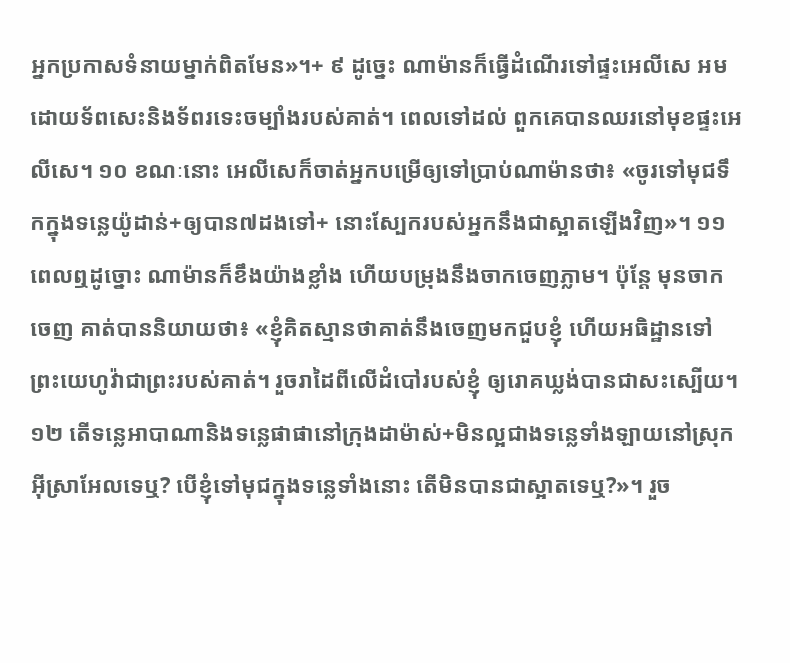អ្នកប្រកាសទំនាយម្នាក់ពិតមែន»។+ ៩ ដូច្នេះ ណាម៉ានក៏ធ្វើដំណើរទៅផ្ទះអេលីសេ អមដោយទ័ពសេះនិងទ័ពរទេះចម្បាំងរបស់គាត់។ ពេលទៅដល់ ពួកគេបានឈរនៅមុខផ្ទះអេលីសេ។ ១០ ខណៈនោះ អេលីសេក៏ចាត់អ្នកបម្រើឲ្យទៅប្រាប់ណាម៉ានថា៖ «ចូរទៅមុជទឹកក្នុងទន្លេយ៉ូដាន់+ឲ្យបាន៧ដងទៅ+ នោះស្បែករបស់អ្នកនឹងជាស្អាតឡើងវិញ»។ ១១ ពេលឮដូច្នោះ ណាម៉ានក៏ខឹងយ៉ាងខ្លាំង ហើយបម្រុងនឹងចាកចេញភ្លាម។ ប៉ុន្តែ មុនចាកចេញ គាត់បាននិយាយថា៖ «ខ្ញុំគិតស្មានថាគាត់នឹងចេញមកជួបខ្ញុំ ហើយអធិដ្ឋានទៅព្រះយេហូវ៉ាជាព្រះរបស់គាត់។ រួចរាដៃពីលើដំបៅរបស់ខ្ញុំ ឲ្យរោគឃ្លង់បានជាសះស្បើយ។ ១២ តើទន្លេអាបាណានិងទន្លេផាផានៅក្រុងដាម៉ាស់+មិនល្អជាងទន្លេទាំងឡាយនៅស្រុកអ៊ីស្រាអែលទេឬ? បើខ្ញុំទៅមុជក្នុងទន្លេទាំងនោះ តើមិនបានជាស្អាតទេឬ?»។ រួច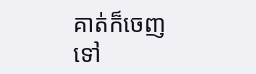គាត់ក៏ចេញទៅ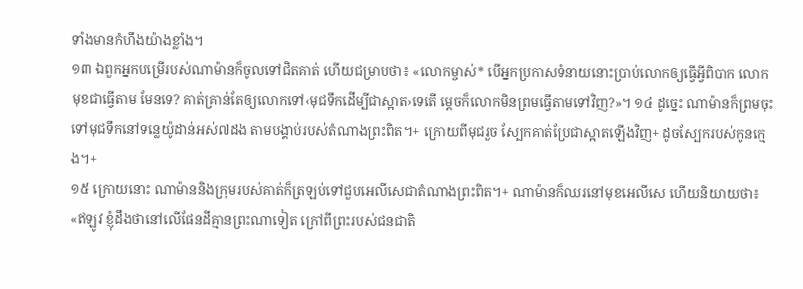ទាំងមានកំហឹងយ៉ាងខ្លាំង។
១៣ ឯពួកអ្នកបម្រើរបស់ណាម៉ានក៏ចូលទៅជិតគាត់ ហើយជម្រាបថា៖ «លោកម្ចាស់* បើអ្នកប្រកាសទំនាយនោះប្រាប់លោកឲ្យធ្វើអ្វីពិបាក លោកមុខជាធ្វើតាម មែនទេ? គាត់គ្រាន់តែឲ្យលោកទៅ‹មុជទឹកដើម្បីជាស្អាត›ទេតើ ម្ដេចក៏លោកមិនព្រមធ្វើតាមទៅវិញ?»។ ១៤ ដូច្នេះ ណាម៉ានក៏ព្រមចុះទៅមុជទឹកនៅទន្លេយ៉ូដាន់អស់៧ដង តាមបង្គាប់របស់តំណាងព្រះពិត។+ ក្រោយពីមុជរួច ស្បែកគាត់ប្រែជាស្អាតឡើងវិញ+ ដូចស្បែករបស់កូនក្មេង។+
១៥ ក្រោយនោះ ណាម៉ាននិងក្រុមរបស់គាត់ក៏ត្រឡប់ទៅជួបអេលីសេជាតំណាងព្រះពិត។+ ណាម៉ានក៏ឈរនៅមុខអេលីសេ ហើយនិយាយថា៖ «ឥឡូវ ខ្ញុំដឹងថានៅលើផែនដីគ្មានព្រះណាទៀត ក្រៅពីព្រះរបស់ជនជាតិ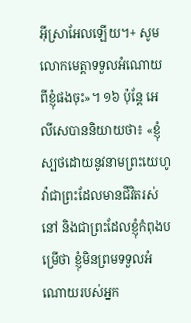អ៊ីស្រាអែលឡើយ។+ សូមលោកមេត្តាទទួលអំណោយពីខ្ញុំផងចុះ»។ ១៦ ប៉ុន្តែ អេលីសេបាននិយាយថា៖ «ខ្ញុំស្បថដោយនូវនាមព្រះយេហូវ៉ាជាព្រះដែលមានជីវិតរស់នៅ និងជាព្រះដែលខ្ញុំកំពុងបម្រើថា ខ្ញុំមិនព្រមទទួលអំណោយរបស់អ្នក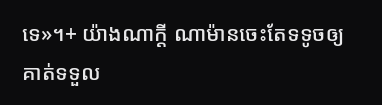ទេ»។+ យ៉ាងណាក្ដី ណាម៉ានចេះតែទទូចឲ្យគាត់ទទួល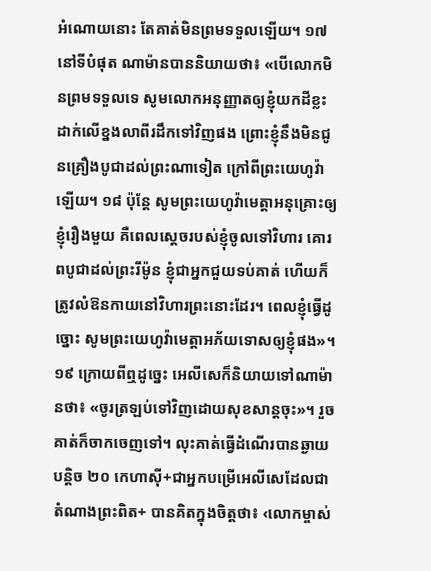អំណោយនោះ តែគាត់មិនព្រមទទួលឡើយ។ ១៧ នៅទីបំផុត ណាម៉ានបាននិយាយថា៖ «បើលោកមិនព្រមទទួលទេ សូមលោកអនុញ្ញាតឲ្យខ្ញុំយកដីខ្លះ ដាក់លើខ្នងលាពីរដឹកទៅវិញផង ព្រោះខ្ញុំនឹងមិនជូនគ្រឿងបូជាដល់ព្រះណាទៀត ក្រៅពីព្រះយេហូវ៉ាឡើយ។ ១៨ ប៉ុន្តែ សូមព្រះយេហូវ៉ាមេត្តាអនុគ្រោះឲ្យខ្ញុំរឿងមួយ គឺពេលស្ដេចរបស់ខ្ញុំចូលទៅវិហារ គោរពបូជាដល់ព្រះរីម៉ូន ខ្ញុំជាអ្នកជួយទប់គាត់ ហើយក៏ត្រូវលំឱនកាយនៅវិហារព្រះនោះដែរ។ ពេលខ្ញុំធ្វើដូច្នោះ សូមព្រះយេហូវ៉ាមេត្តាអភ័យទោសឲ្យខ្ញុំផង»។ ១៩ ក្រោយពីឮដូច្នេះ អេលីសេក៏និយាយទៅណាម៉ានថា៖ «ចូរត្រឡប់ទៅវិញដោយសុខសាន្តចុះ»។ រួចគាត់ក៏ចាកចេញទៅ។ លុះគាត់ធ្វើដំណើរបានឆ្ងាយបន្តិច ២០ កេហាស៊ី+ជាអ្នកបម្រើអេលីសេដែលជាតំណាងព្រះពិត+ បានគិតក្នុងចិត្តថា៖ ‹លោកម្ចាស់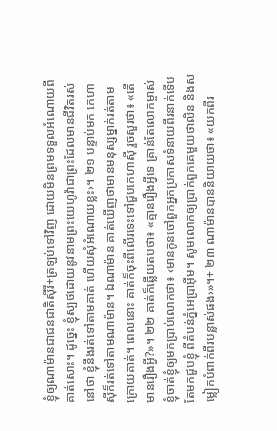ខ្ញុំឲ្យណាម៉ានជាជនជាតិស៊ីរី+ត្រឡប់ទៅវិញ ដោយមិនព្រមទទួលអំណោយពីគាត់សោះ។ ដូច្នេះ ខ្ញុំស្បថដោយនូវនាមព្រះយេហូវ៉ាជាព្រះដែលមានជីវិតរស់នៅថា ខ្ញុំនឹងរត់ទៅតាមគាត់ ហើយសុំអំណោយខ្លះ›។ ២១ បន្ទាប់មក កេហាស៊ីក៏រត់ទៅតាមណាម៉ាន។ ឯណាម៉ាន គាត់ឃើញថាមានមនុស្សម្នាក់រត់តាមក្រោយគាត់។ ពេលនោះ គាត់ក៏ចុះពីលើរទេះទៅជួបកេហាស៊ី រួចសួរថា៖ «តើមានរឿងអ្វី?»។ ២២ គាត់ក៏ឆ្លើយតបថា៖ «គ្មានរឿងអ្វីទេ គ្រាន់តែលោកម្ចាស់ខ្ញុំចាត់ខ្ញុំឲ្យមកប្រាប់លោកថា៖ ‹មានកូនចៅពួកអ្នកប្រកាសទំនាយពីរនាក់ទើបតែមកជួបខ្ញុំ ពីតំបន់ភ្នំអេប្រាអ៊ីម។ សូមលោកឲ្យប្រាក់ពួកគេមួយថាលិន និងសម្លៀកបំពាក់ពីរបន្លាស់ផង›»។+ ២៣ ណាម៉ានបាននិយាយថា៖ «យកពីរ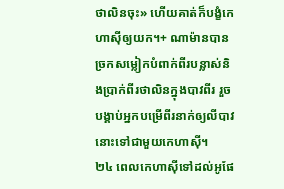ថាលិនចុះ» ហើយគាត់ក៏បង្ខំកេហាស៊ីឲ្យយក។+ ណាម៉ានបានច្រកសម្លៀកបំពាក់ពីរបន្លាស់និងប្រាក់ពីរថាលិនក្នុងបាវពីរ រួចបង្គាប់អ្នកបម្រើពីរនាក់ឲ្យលីបាវនោះទៅជាមួយកេហាស៊ី។
២៤ ពេលកេហាស៊ីទៅដល់អូផែ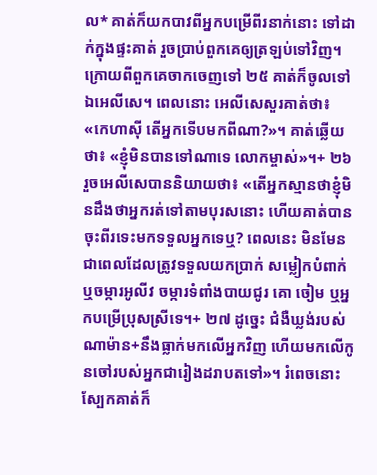ល* គាត់ក៏យកបាវពីអ្នកបម្រើពីរនាក់នោះ ទៅដាក់ក្នុងផ្ទះគាត់ រួចប្រាប់ពួកគេឲ្យត្រឡប់ទៅវិញ។ ក្រោយពីពួកគេចាកចេញទៅ ២៥ គាត់ក៏ចូលទៅឯអេលីសេ។ ពេលនោះ អេលីសេសួរគាត់ថា៖ «កេហាស៊ី តើអ្នកទើបមកពីណា?»។ គាត់ឆ្លើយថា៖ «ខ្ញុំមិនបានទៅណាទេ លោកម្ចាស់»។+ ២៦ រួចអេលីសេបាននិយាយថា៖ «តើអ្នកស្មានថាខ្ញុំមិនដឹងថាអ្នករត់ទៅតាមបុរសនោះ ហើយគាត់បានចុះពីរទេះមកទទួលអ្នកទេឬ? ពេលនេះ មិនមែនជាពេលដែលត្រូវទទួលយកប្រាក់ សម្លៀកបំពាក់ ឬចម្ការអូលីវ ចម្ការទំពាំងបាយជូរ គោ ចៀម ឬអ្នកបម្រើប្រុសស្រីទេ។+ ២៧ ដូច្នេះ ជំងឺឃ្លង់របស់ណាម៉ាន+នឹងធ្លាក់មកលើអ្នកវិញ ហើយមកលើកូនចៅរបស់អ្នកជារៀងដរាបតទៅ»។ រំពេចនោះ ស្បែកគាត់ក៏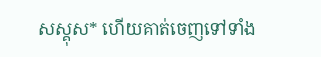សស្គុស* ហើយគាត់ចេញទៅទាំង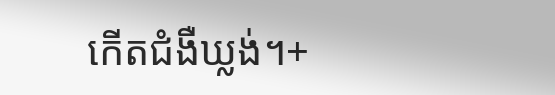កើតជំងឺឃ្លង់។+